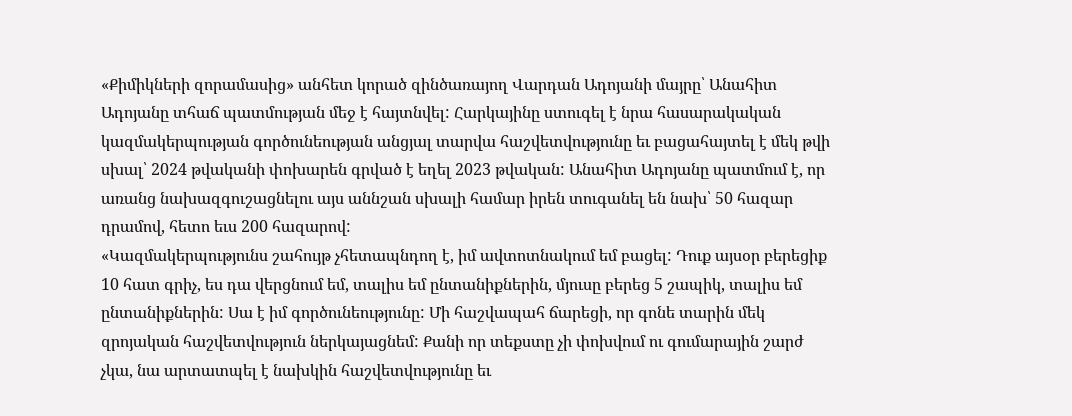«Քիմիկների զորամասից» անհետ կորած զինծառայող Վարդան Ադոյանի մայրը՝ Անահիտ Ադոյանը տհաճ պատմության մեջ է հայտնվել: Հարկայինը ստուգել է նրա հասարակական կազմակերպության գործունեության անցյալ տարվա հաշվետվությունը եւ բացահայտել է մեկ թվի սխալ՝ 2024 թվականի փոխարեն գրված է եղել 2023 թվական: Անահիտ Ադոյանը պատմում է, որ առանց նախազգուշացնելու այս աննշան սխալի համար իրեն տուգանել են նախ՝ 50 հազար դրամով, հետո եւս 200 հազարով:
«Կազմակերպությունս շահույթ չհետապնդող է, իմ ավտոտնակում եմ բացել: Դուք այսօր բերեցիք 10 հատ գրիչ, ես դա վերցնում եմ, տալիս եմ ընտանիքներին, մյուսը բերեց 5 շապիկ, տալիս եմ ընտանիքներին: Սա է իմ գործունեությունը: Մի հաշվապահ ճարեցի, որ գոնե տարին մեկ զրոյական հաշվետվություն ներկայացնեմ: Քանի որ տեքստը չի փոխվում ու գումարային շարժ չկա, նա արտատպել է նախկին հաշվետվությունը եւ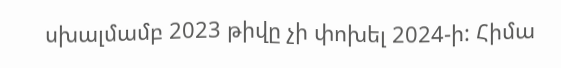սխալմամբ 2023 թիվը չի փոխել 2024-ի: Հիմա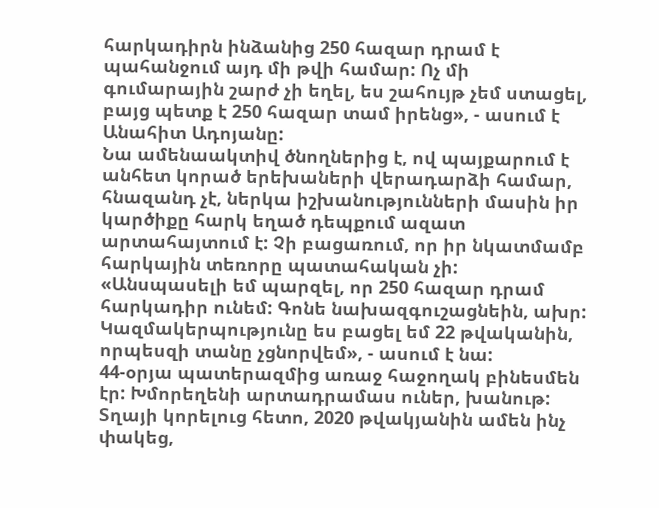հարկադիրն ինձանից 250 հազար դրամ է պահանջում այդ մի թվի համար: Ոչ մի գումարային շարժ չի եղել, ես շահույթ չեմ ստացել, բայց պետք է 250 հազար տամ իրենց», - ասում է Անահիտ Ադոյանը:
Նա ամենաակտիվ ծնողներից է, ով պայքարում է անհետ կորած երեխաների վերադարձի համար, հնազանդ չէ, ներկա իշխանությունների մասին իր կարծիքը հարկ եղած դեպքում ազատ արտահայտում է: Չի բացառում, որ իր նկատմամբ հարկային տեռորը պատահական չի: «Անսպասելի եմ պարզել, որ 250 հազար դրամ հարկադիր ունեմ: Գոնե նախազգուշացնեին, ախր: Կազմակերպությունը ես բացել եմ 22 թվականին, որպեսզի տանը չցնորվեմ», - ասում է նա:
44-օրյա պատերազմից առաջ հաջողակ բինեսմեն էր: Խմորեղենի արտադրամաս ուներ, խանութ: Տղայի կորելուց հետո, 2020 թվակյանին ամեն ինչ փակեց,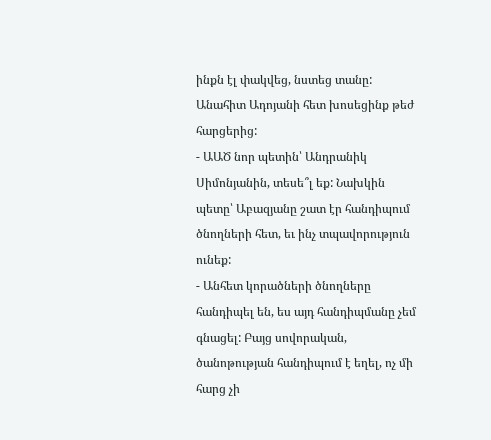ինքն էլ փակվեց, նստեց տանը:
Անահիտ Ադոյանի հետ խոսեցինք թեժ հարցերից:
- ԱԱԾ նոր պետին՝ Անդրանիկ Սիմոնյանին, տեսե՞լ եք: Նախկին պետը՝ Աբազյանը շատ էր հանդիպում ծնողների հետ, եւ ինչ տպավորություն ունեք:
- Անհետ կորածների ծնողները հանդիպել են, ես այդ հանդիպմանը չեմ գնացել: Բայց սովորական, ծանոթության հանդիպում է եղել, ոչ մի հարց չի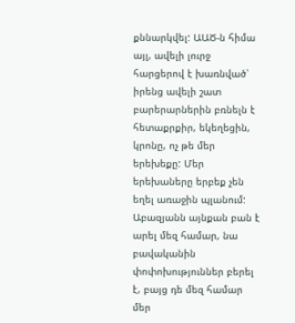քննարկվել: ԱԱԾ-ն հիմա այլ, ավելի լուրջ հարցերով է խառնված՝ իրենց ավելի շատ բարերարներին բռնելն է հետաքրքիր, եկեղեցին, կրոնը, ոչ թե մեր երեխեքը: Մեր երեխաները երբեք չեն եղել առաջին պլանում: Աբազյանն այնքան բան է արել մեզ համար, նա բավականին փոփոխություններ բերել է, բայց դե մեզ համար մեր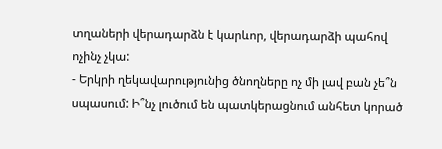տղաների վերադարձն է կարևոր, վերադարձի պահով ոչինչ չկա:
- Երկրի ղեկավարությունից ծնողները ոչ մի լավ բան չե՞ն սպասում: Ի՞նչ լուծում են պատկերացնում անհետ կորած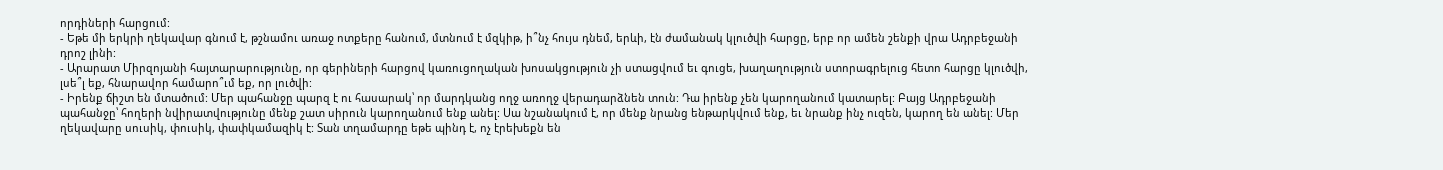որդիների հարցում:
- Եթե մի երկրի ղեկավար գնում է, թշնամու առաջ ոտքերը հանում, մտնում է մզկիթ, ի՞նչ հույս դնեմ, երևի, էն ժամանակ կլուծվի հարցը, երբ որ ամեն շենքի վրա Ադրբեջանի դրոշ լինի:
- Արարատ Միրզոյանի հայտարարությունը, որ գերիների հարցով կառուցողական խոսակցություն չի ստացվում եւ գուցե, խաղաղություն ստորագրելուց հետո հարցը կլուծվի, լսե՞լ եք, հնարավոր համարո՞ւմ եք, որ լուծվի:
- Իրենք ճիշտ են մտածում: Մեր պահանջը պարզ է ու հասարակ՝ որ մարդկանց ողջ առողջ վերադարձնեն տուն: Դա իրենք չեն կարողանում կատարել: Բայց Ադրբեջանի պահանջը՝ հողերի նվիրատվությունը մենք շատ սիրուն կարողանում ենք անել: Սա նշանակում է, որ մենք նրանց ենթարկվում ենք, եւ նրանք ինչ ուզեն, կարող են անել: Մեր ղեկավարը սուսիկ, փուսիկ, փափկամազիկ է: Տան տղամարդը եթե պինդ է, ոչ էրեխեքն են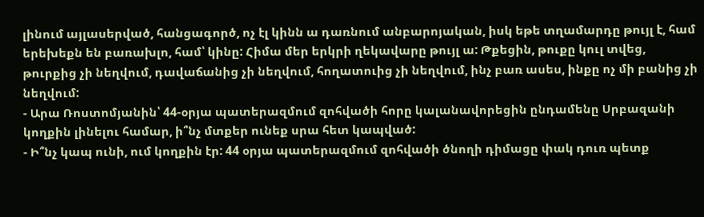լինում այլասերված, հանցագործ, ոչ էլ կինն ա դառնում անբարոյական, իսկ եթե տղամարդը թույլ է, համ երեխեքն են բառախլո, համ՝ կինը: Հիմա մեր երկրի ղեկավարը թույլ ա: Թքեցին, թուքը կուլ տվեց, թուրքից չի նեղվում, դավաճանից չի նեղվում, հողատուից չի նեղվում, ինչ բառ ասես, ինքը ոչ մի բանից չի նեղվում:
- Արա Ռոստոմյանին՝ 44-օրյա պատերազմում զոհվածի հորը կալանավորեցին ընդամենը Սրբազանի կողքին լինելու համար, ի՞նչ մտքեր ունեք սրա հետ կապված:
- Ի՞նչ կապ ունի, ում կողքին էր: 44 օրյա պատերազմում զոհվածի ծնողի դիմացը փակ դուռ պետք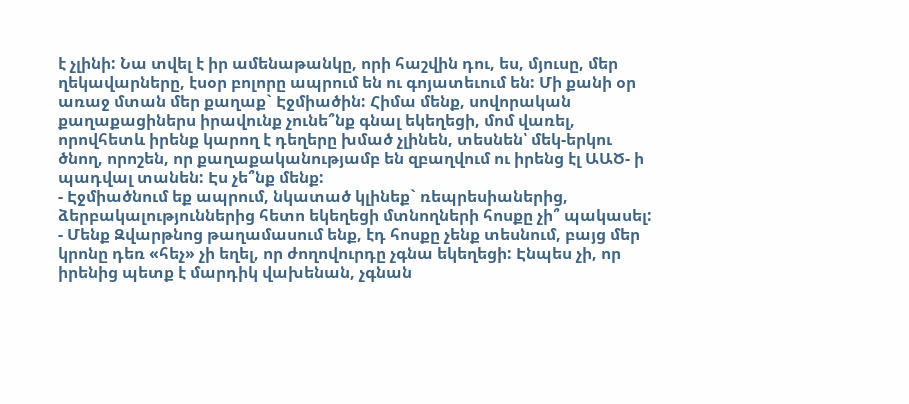է չլինի: Նա տվել է իր ամենաթանկը, որի հաշվին դու, ես, մյուսը, մեր ղեկավարները, էսօր բոլորը ապրում են ու գոյատեւում են: Մի քանի օր առաջ մտան մեր քաղաք` Էջմիածին: Հիմա մենք, սովորական քաղաքացիներս իրավունք չունե՞նք գնալ եկեղեցի, մոմ վառել, որովհետև իրենք կարող է դեղերը խմած չլինեն, տեսնեն՝ մեկ-երկու ծնող, որոշեն, որ քաղաքականությամբ են զբաղվում ու իրենց էլ ԱԱԾ- ի պադվալ տանեն: Էս չե՞նք մենք:
- Էջմիածնում եք ապրում, նկատած կլինեք` ռեպրեսիաներից, ձերբակալություններից հետո եկեղեցի մտնողների հոսքը չի՞ պակասել:
- Մենք Զվարթնոց թաղամասում ենք, էդ հոսքը չենք տեսնում, բայց մեր կրոնը դեռ «հեչ» չի եղել, որ ժողովուրդը չգնա եկեղեցի: Էնպես չի, որ իրենից պետք է մարդիկ վախենան, չգնան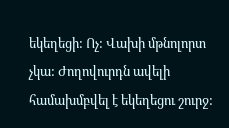եկեղեցի: Ոչ: Վախի մթնոլորտ չկա: Ժողովուրդն ավելի համախմբվել է եկեղեցու շուրջ: